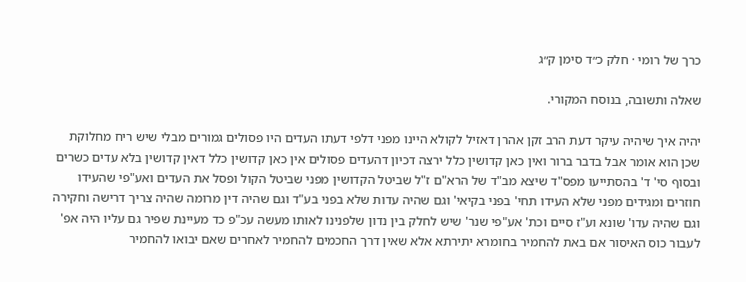כרך של רומי · חלק כ״ד סימן ק״ג

שאלה ותשובה, בנוסח המקורי.

יהיה איך שיהיה עיקר דעת הרב זקן אהרן דאזיל לקולא היינו מפני דלפי דעתו העדים היו פסולים גמורים מבלי שיש ריח מחלוקת שכן הוא אומר אבל בדבר ברור ואין כאן קדושין כלל ירצה דכיון דהעדים פסולים אין כאן קדושין כלל דאין קדושין בלא עדים כשרים ובסוף סי' ד' בהסתייעו מפס"ד שיצא מב"ד של הרא"ם ז"ל שביטל הקדושין מפני שביטל הקול ופסל את העדים ואע"פי שהעידו חוזרים ומגידים מפני שלא העידו תחי' בפני בקיאי' וגם שהיה עדות שלא בפני בע"ד וגם שהיה דין מרומה שהיה צריך דרישה וחקירה וגם שהיה עדו' שונא וע"ז סיים וכת' אע"פי שנר' שיש לחלק בין נדון שלפנינו לאותו מעשה עכ"פ כד מעיינת שפיר גם עליו היה אפ' לעבור כוס האיסור אם באת להחמיר בחומרא יתירתא אלא שאין דרך החכמים להחמיר לאחרים שאם יבואו להחמיר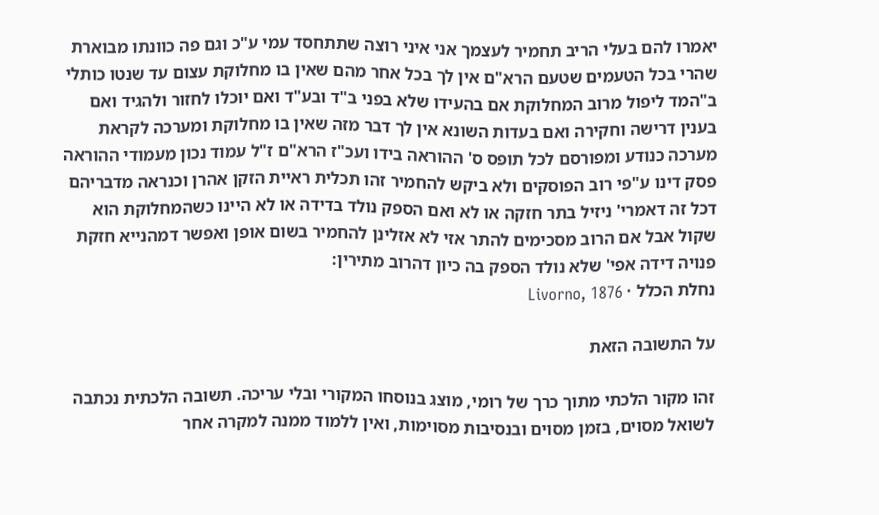יאמרו להם בעלי הריב תחמיר לעצמך אני איני רוצה שתתחסד עמי ע"כ וגם פה כוונתו מבוארת שהרי בכל הטעמים שטעם הרא"ם אין לך בכל אחר מהם שאין בו מחלוקת עצום עד שנטו כותלי ב"המד ליפול מרוב המחלוקת אם בהעידו שלא בפני ב"ד ובע"ד ואם יוכלו לחזור ולהגיד ואם בענין דרישה וחקירה ואם בעדות השונא אין לך דבר מזה שאין בו מחלוקת ומערכה לקראת מערכה כנודע ומפורסם לכל תופס ס' ההוראה בידו ועכ"ז הרא"ם ז"ל עמוד נכון מעמודי ההוראה פסק דינו ע"פי רוב הפוסקים ולא ביקש להחמיר זהו תכלית ראיית הזקן אהרן וכנראה מדבריהם דכל זה דאמרי' ניזיל בתר חזקה או לא ואם הספק נולד בדידה או לא היינו כשהמחלוקת הוא שקול אבל אם הרוב מסכימים להתר אזי לא אזלינן להחמיר בשום אופן ואפשר דמהנייא חזקת פנויה דידה אפי' שלא נולד הספק בה כיון דהרוב מתירין:
נחלת הכלל · Livorno, 1876

על התשובה הזאת

זהו מקור הלכתי מתוך כרך של רומי, מוצג בנוסחו המקורי ובלי עריכה. תשובה הלכתית נכתבה לשואל מסוים, בזמן מסוים ובנסיבות מסוימות, ואין ללמוד ממנה למקרה אחר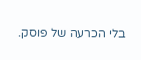בלי הכרעה של פוסק.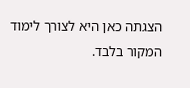הצגתה כאן היא לצורך לימוד המקור בלבד.